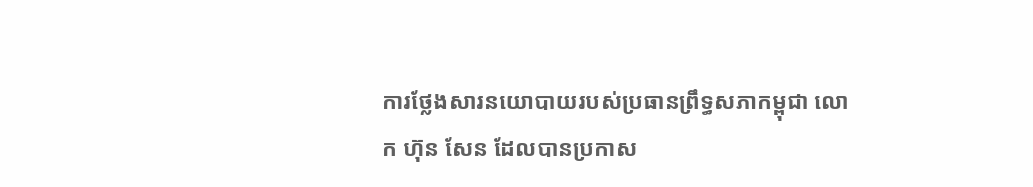ការថ្លែងសារនយោបាយរបស់ប្រធានព្រឹទ្ធសភាកម្ពុជា លោក ហ៊ុន សែន ដែលបានប្រកាស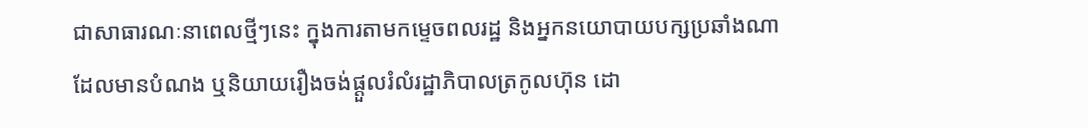ជាសាធារណៈនាពេលថ្មីៗនេះ ក្នុងការតាមកម្ទេចពលរដ្ឋ និងអ្នកនយោបាយបក្សប្រឆាំងណាដែលមានបំណង ឬនិយាយរឿងចង់ផ្ដួលរំលំរដ្ឋាភិបាលត្រកូលហ៊ុន ដោ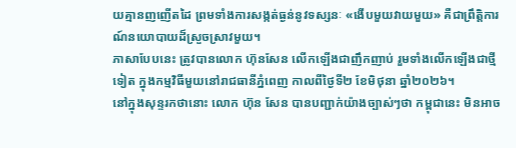យគ្មានញញើតដៃ ព្រមទាំងការសង្កត់ធ្ងន់នូវទស្សនៈ «ងើបមួយវាយមួយ» គឺជាព្រឹត្តិការណ៍នយោបាយដ៏ស្រួចស្រាវមួយ។
ភាសាបែបនេះ ត្រូវបានលោក ហ៊ុនសែន លើកឡើងជាញឹកញាប់ រួមទាំងលើកឡើងជាថ្មីទៀត ក្នុងកម្មវិធីមួយនៅរាជធានីភ្នំពេញ កាលពីថ្ងៃទី២ ខែមិថុនា ឆ្នាំ២០២៦។
នៅក្នុងសុន្ទរកថានោះ លោក ហ៊ុន សែន បានបញ្ជាក់យ៉ាងច្បាស់ៗថា កម្ពុជានេះ មិនអាច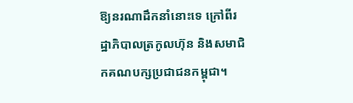ឱ្យនរណាដឹកនាំនោះទេ ក្រៅពីរដ្ឋាភិបាលត្រកូលហ៊ុន និងសមាជិកគណបក្សប្រជាជនកម្ពុជា។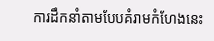ការដឹកនាំតាមបែបគំរាមកំហែងនេះ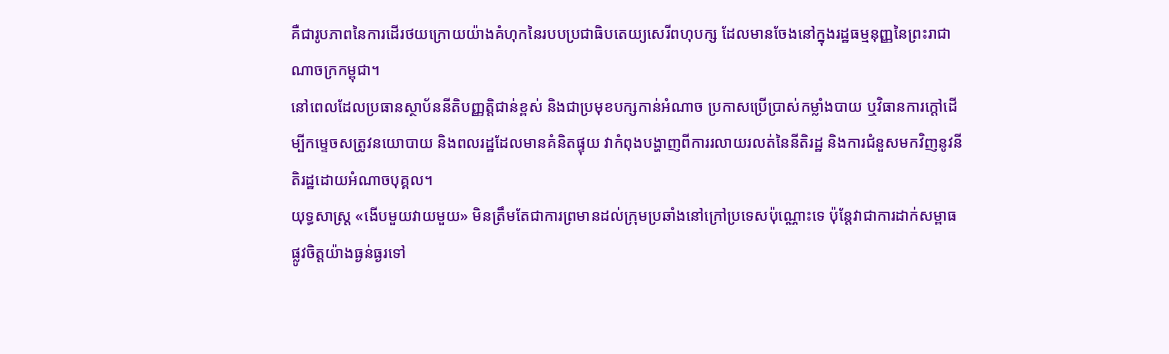គឺជារូបភាពនៃការដើរថយក្រោយយ៉ាងគំហុកនៃរបបប្រជាធិបតេយ្យសេរីពហុបក្ស ដែលមានចែងនៅក្នុងរដ្ឋធម្មនុញ្ញនៃព្រះរាជាណាចក្រកម្ពុជា។
នៅពេលដែលប្រធានស្ថាប័ននីតិបញ្ញត្តិជាន់ខ្ពស់ និងជាប្រមុខបក្សកាន់អំណាច ប្រកាសប្រើប្រាស់កម្លាំងបាយ ឬវិធានការក្តៅដើម្បីកម្ទេចសត្រូវនយោបាយ និងពលរដ្ឋដែលមានគំនិតផ្ទុយ វាកំពុងបង្ហាញពីការរលាយរលត់នៃនីតិរដ្ឋ និងការជំនួសមកវិញនូវនីតិរដ្ឋដោយអំណាចបុគ្គល។
យុទ្ធសាស្ត្រ «ងើបមួយវាយមួយ» មិនត្រឹមតែជាការព្រមានដល់ក្រុមប្រឆាំងនៅក្រៅប្រទេសប៉ុណ្ណោះទេ ប៉ុន្តែវាជាការដាក់សម្ពាធផ្លូវចិត្តយ៉ាងធ្ងន់ធ្ងរទៅ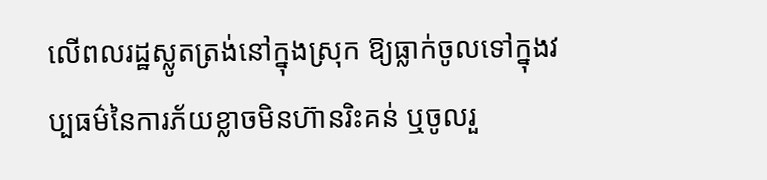លើពលរដ្ឋស្លូតត្រង់នៅក្នុងស្រុក ឱ្យធ្លាក់ចូលទៅក្នុងវប្បធម៌នៃការភ័យខ្លាចមិនហ៊ានរិះគន់ ឬចូលរួ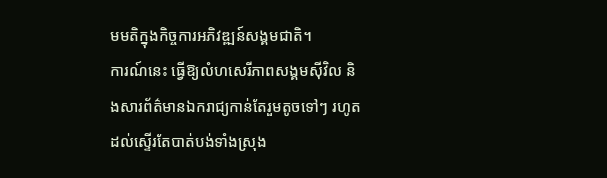មមតិក្នុងកិច្ចការអភិវឌ្ឍន៍សង្គមជាតិ។
ការណ៍នេះ ធ្វើឱ្យលំហសេរីភាពសង្គមស៊ីវិល និងសារព័ត៌មានឯករាជ្យកាន់តែរួមតូចទៅៗ រហូតដល់ស្ទើរតែបាត់បង់ទាំងស្រុង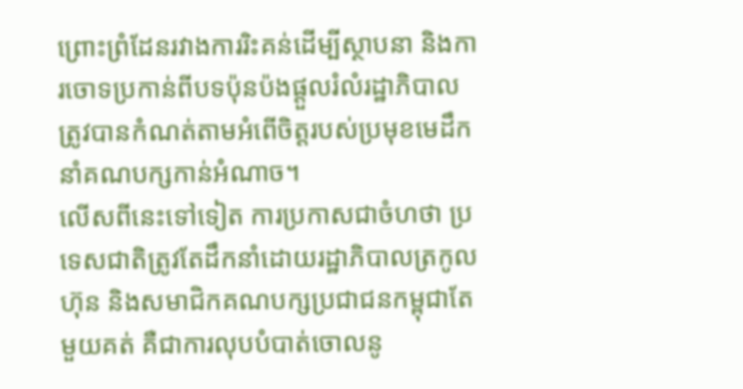ព្រោះព្រំដែនរវាងការរិះគន់ដើម្បីស្ថាបនា និងការចោទប្រកាន់ពីបទប៉ុនប៉ងផ្ដួលរំលំរដ្ឋាភិបាល ត្រូវបានកំណត់តាមអំពើចិត្តរបស់ប្រមុខមេដឹកនាំគណបក្សកាន់អំណាច។
លើសពីនេះទៅទៀត ការប្រកាសជាចំហថា ប្រទេសជាតិត្រូវតែដឹកនាំដោយរដ្ឋាភិបាលត្រកូលហ៊ុន និងសមាជិកគណបក្សប្រជាជនកម្ពុជាតែមួយគត់ គឺជាការលុបបំបាត់ចោលនូ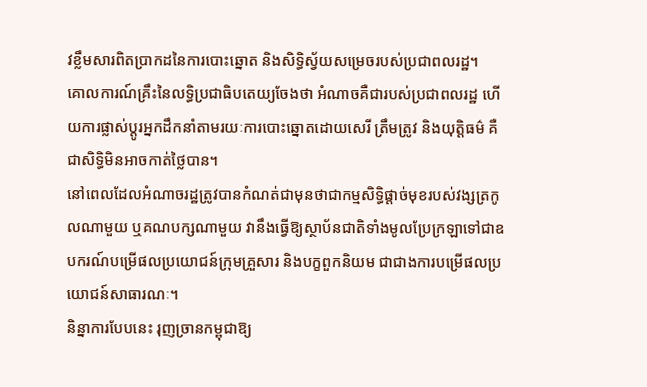វខ្លឹមសារពិតប្រាកដនៃការបោះឆ្នោត និងសិទ្ធិស្វ័យសម្រេចរបស់ប្រជាពលរដ្ឋ។
គោលការណ៍គ្រឹះនៃលទ្ធិប្រជាធិបតេយ្យចែងថា អំណាចគឺជារបស់ប្រជាពលរដ្ឋ ហើយការផ្លាស់ប្តូរអ្នកដឹកនាំតាមរយៈការបោះឆ្នោតដោយសេរី ត្រឹមត្រូវ និងយុត្តិធម៌ គឺជាសិទ្ធិមិនអាចកាត់ថ្លៃបាន។
នៅពេលដែលអំណាចរដ្ឋត្រូវបានកំណត់ជាមុនថាជាកម្មសិទ្ធិផ្តាច់មុខរបស់វង្សត្រកូលណាមួយ ឬគណបក្សណាមួយ វានឹងធ្វើឱ្យស្ថាប័នជាតិទាំងមូលប្រែក្រឡាទៅជាឧបករណ៍បម្រើផលប្រយោជន៍ក្រុមគ្រួសារ និងបក្ខពួកនិយម ជាជាងការបម្រើផលប្រយោជន៍សាធារណៈ។
និន្នាការបែបនេះ រុញច្រានកម្ពុជាឱ្យ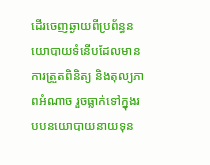ដើរចេញឆ្ងាយពីប្រព័ន្ធនយោបាយទំនើបដែលមានការត្រួតពិនិត្យ និងតុល្យភាពអំណាច រួចធ្លាក់ទៅក្នុងរបបនយោបាយនាយទុន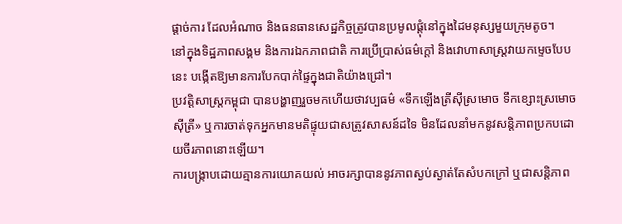ផ្តាច់ការ ដែលអំណាច និងធនធានសេដ្ឋកិច្ចត្រូវបានប្រមូលផ្តុំនៅក្នុងដៃមនុស្សមួយក្រុមតូច។
នៅក្នុងទិដ្ឋភាពសង្គម និងការឯកភាពជាតិ ការប្រើប្រាស់ធម៌ក្តៅ និងវោហាសាស្ត្រវាយកម្ទេចបែបនេះ បង្កើតឱ្យមានការបែកបាក់ផ្ទៃក្នុងជាតិយ៉ាងជ្រៅ។
ប្រវត្តិសាស្ត្រកម្ពុជា បានបង្ហាញរួចមកហើយថាវប្បធម៌ «ទឹកឡើងត្រីស៊ីស្រមោច ទឹកខ្សោះស្រមោចស៊ីត្រី» ឬការចាត់ទុកអ្នកមានមតិផ្ទុយជាសត្រូវសាសន៍ដទៃ មិនដែលនាំមកនូវសន្តិភាពប្រកបដោយចីរភាពនោះឡើយ។
ការបង្ក្រាបដោយគ្មានការយោគយល់ អាចរក្សាបាននូវភាពស្ងប់ស្ងាត់តែសំបកក្រៅ ឬជាសន្តិភាព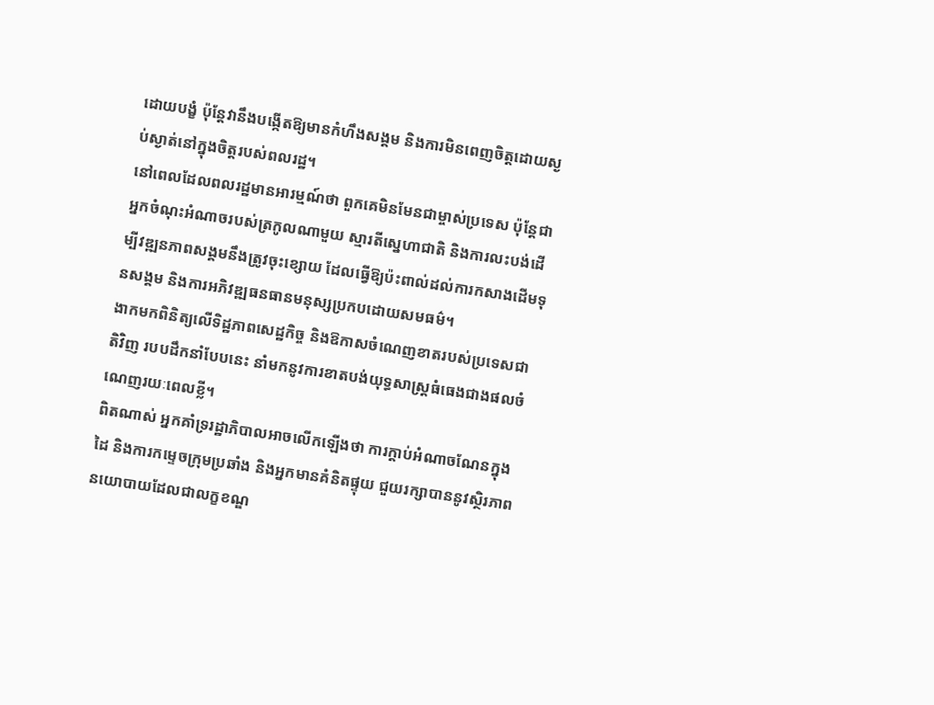ដោយបង្ខំ ប៉ុន្តែវានឹងបង្កើតឱ្យមានកំហឹងសង្គម និងការមិនពេញចិត្តដោយស្ងប់ស្ងាត់នៅក្នុងចិត្តរបស់ពលរដ្ឋ។
នៅពេលដែលពលរដ្ឋមានអារម្មណ៍ថា ពួកគេមិនមែនជាម្ចាស់ប្រទេស ប៉ុន្តែជាអ្នកចំណុះអំណាចរបស់ត្រកូលណាមួយ ស្មារតីស្នេហាជាតិ និងការលះបង់ដើម្បីវឌ្ឍនភាពសង្គមនឹងត្រូវចុះខ្សោយ ដែលធ្វើឱ្យប៉ះពាល់ដល់ការកសាងដើមទុនសង្គម និងការអភិវឌ្ឍធនធានមនុស្សប្រកបដោយសមធម៌។
ងាកមកពិនិត្យលើទិដ្ឋភាពសេដ្ឋកិច្ច និងឱកាសចំណេញខាតរបស់ប្រទេសជាតិវិញ របបដឹកនាំបែបនេះ នាំមកនូវការខាតបង់យុទ្ធសាស្ត្រធំធេងជាងផលចំណេញរយៈពេលខ្លី។
ពិតណាស់ អ្នកគាំទ្ររដ្ឋាភិបាលអាចលើកឡើងថា ការក្តាប់អំណាចណែនក្នុងដៃ និងការកម្ទេចក្រុមប្រឆាំង និងអ្នកមានគំនិតផ្ទុយ ជួយរក្សាបាននូវស្ថិរភាពនយោបាយដែលជាលក្ខខណ្ឌ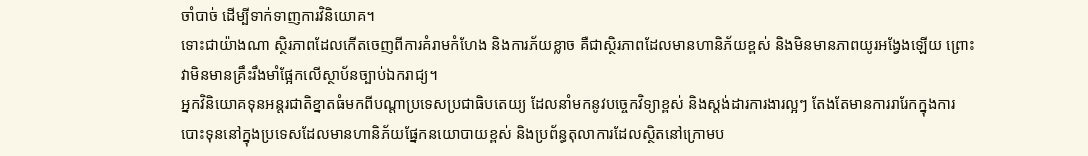ចាំបាច់ ដើម្បីទាក់ទាញការវិនិយោគ។
ទោះជាយ៉ាងណា ស្ថិរភាពដែលកើតចេញពីការគំរាមកំហែង និងការភ័យខ្លាច គឺជាស្ថិរភាពដែលមានហានិភ័យខ្ពស់ និងមិនមានភាពយូរអង្វែងឡើយ ព្រោះវាមិនមានគ្រឹះរឹងមាំផ្អែកលើស្ថាប័នច្បាប់ឯករាជ្យ។
អ្នកវិនិយោគទុនអន្តរជាតិខ្នាតធំមកពីបណ្តាប្រទេសប្រជាធិបតេយ្យ ដែលនាំមកនូវបច្ចេកវិទ្យាខ្ពស់ និងស្តង់ដារការងារល្អៗ តែងតែមានការរារែកក្នុងការបោះទុននៅក្នុងប្រទេសដែលមានហានិភ័យផ្នែកនយោបាយខ្ពស់ និងប្រព័ន្ធតុលាការដែលស្ថិតនៅក្រោមប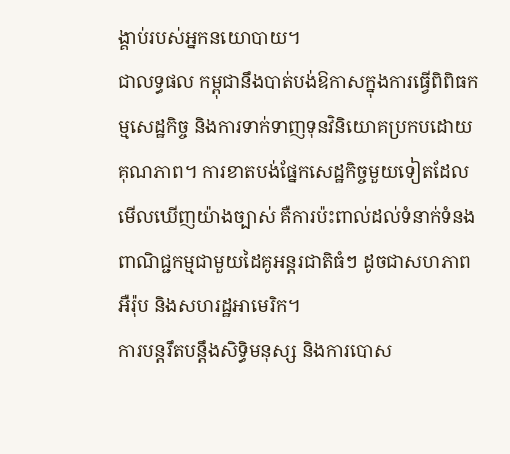ង្គាប់របស់អ្នកនយោបាយ។
ជាលទ្ធផល កម្ពុជានឹងបាត់បង់ឱកាសក្នុងការធ្វើពិពិធកម្មសេដ្ឋកិច្ច និងការទាក់ទាញទុនវិនិយោគប្រកបដោយគុណភាព។ ការខាតបង់ផ្នែកសេដ្ឋកិច្ចមួយទៀតដែលមើលឃើញយ៉ាងច្បាស់ គឺការប៉ះពាល់ដល់ទំនាក់ទំនងពាណិជ្ជកម្មជាមួយដៃគូអន្តរជាតិធំៗ ដូចជាសហភាពអឺរ៉ុប និងសហរដ្ឋអាមេរិក។
ការបន្តរឹតបន្តឹងសិទ្ធិមនុស្ស និងការបោស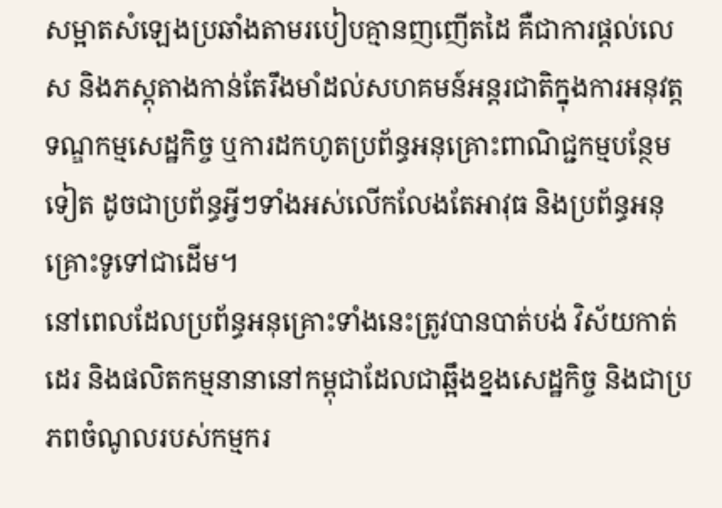សម្អាតសំឡេងប្រឆាំងតាមរបៀបគ្មានញញើតដៃ គឺជាការផ្តល់លេស និងភស្តុតាងកាន់តែរឹងមាំដល់សហគមន៍អន្តរជាតិក្នុងការអនុវត្តទណ្ឌកម្មសេដ្ឋកិច្ច ឬការដកហូតប្រព័ន្ធអនុគ្រោះពាណិជ្ជកម្មបន្ថែមទៀត ដូចជាប្រព័ន្ធអ្វីៗទាំងអស់លើកលែងតែអាវុធ និងប្រព័ន្ធអនុគ្រោះទូទៅជាដើម។
នៅពេលដែលប្រព័ន្ធអនុគ្រោះទាំងនេះត្រូវបានបាត់បង់ វិស័យកាត់ដេរ និងផលិតកម្មនានានៅកម្ពុជាដែលជាឆ្អឹងខ្នងសេដ្ឋកិច្ច និងជាប្រភពចំណូលរបស់កម្មករ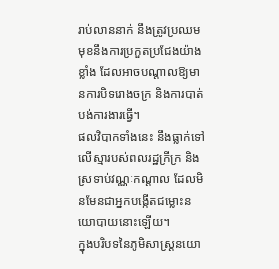រាប់លាននាក់ នឹងត្រូវប្រឈមមុខនឹងការប្រកួតប្រជែងយ៉ាងខ្លាំង ដែលអាចបណ្តាលឱ្យមានការបិទរោងចក្រ និងការបាត់បង់ការងារធ្វើ។
ផលវិបាកទាំងនេះ នឹងធ្លាក់ទៅលើស្មារបស់ពលរដ្ឋក្រីក្រ និងស្រទាប់វណ្ណៈកណ្តាល ដែលមិនមែនជាអ្នកបង្កើតជម្លោះនយោបាយនោះឡើយ។
ក្នុងបរិបទនៃភូមិសាស្ត្រនយោ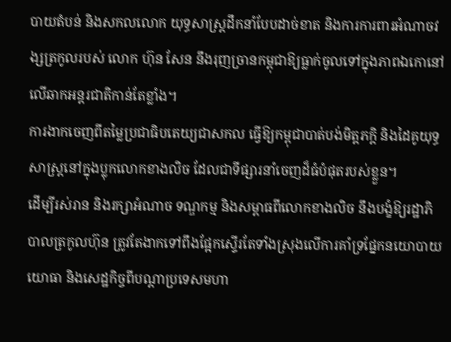បាយតំបន់ និងសកលលោក យុទ្ធសាស្ត្រដឹកនាំបែបដាច់ខាត និងការការពារអំណាចវង្សត្រកូលរបស់ លោក ហ៊ុន សែន នឹងរុញច្រានកម្ពុជាឱ្យធ្លាក់ចូលទៅក្នុងភាពឯកោនៅលើឆាកអន្តរជាតិកាន់តែខ្លាំង។
ការងាកចេញពីតម្លៃប្រជាធិបតេយ្យជាសកល ធ្វើឱ្យកម្ពុជាបាត់បង់មិត្តភក្តិ និងដៃគូយុទ្ធសាស្ត្រនៅក្នុងប្លុកលោកខាងលិច ដែលជាទីផ្សារនាំចេញដ៏ធំបំផុតរបស់ខ្លួន។
ដើម្បីរស់រាន និងរក្សាអំណាច ទណ្ឌកម្ម និងសម្ពាធពីលោកខាងលិច នឹងបង្ខំឱ្យរដ្ឋាភិបាលត្រកូលហ៊ុន ត្រូវតែងាកទៅពឹងផ្អែកស្ទើរតែទាំងស្រុងលើការគាំទ្រផ្នែកនយោបាយ យោធា និងសេដ្ឋកិច្ចពីបណ្តាប្រទេសមហា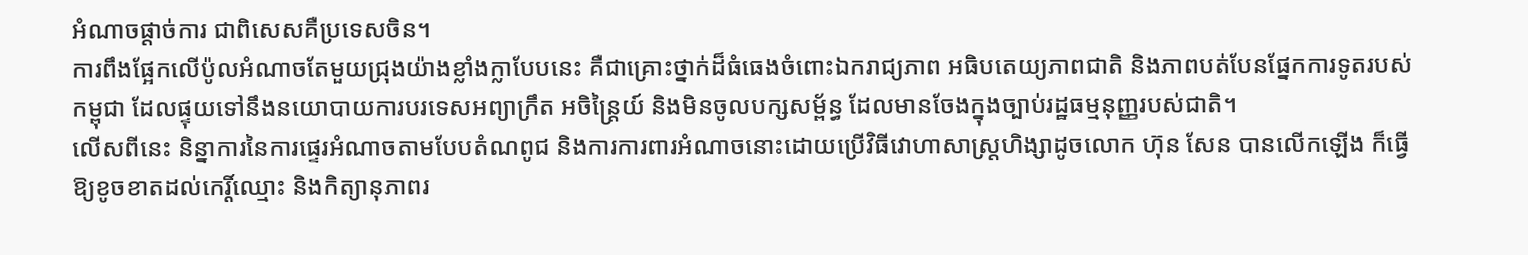អំណាចផ្តាច់ការ ជាពិសេសគឺប្រទេសចិន។
ការពឹងផ្អែកលើប៉ូលអំណាចតែមួយជ្រុងយ៉ាងខ្លាំងក្លាបែបនេះ គឺជាគ្រោះថ្នាក់ដ៏ធំធេងចំពោះឯករាជ្យភាព អធិបតេយ្យភាពជាតិ និងភាពបត់បែនផ្នែកការទូតរបស់កម្ពុជា ដែលផ្ទុយទៅនឹងនយោបាយការបរទេសអព្យាក្រឹត អចិន្ត្រៃយ៍ និងមិនចូលបក្សសម្ព័ន្ធ ដែលមានចែងក្នុងច្បាប់រដ្ឋធម្មនុញ្ញរបស់ជាតិ។
លើសពីនេះ និន្នាការនៃការផ្ទេរអំណាចតាមបែបតំណពូជ និងការការពារអំណាចនោះដោយប្រើវិធីវោហាសាស្ត្រហិង្សាដូចលោក ហ៊ុន សែន បានលើកឡើង ក៏ធ្វើឱ្យខូចខាតដល់កេរ្តិ៍ឈ្មោះ និងកិត្យានុភាពរ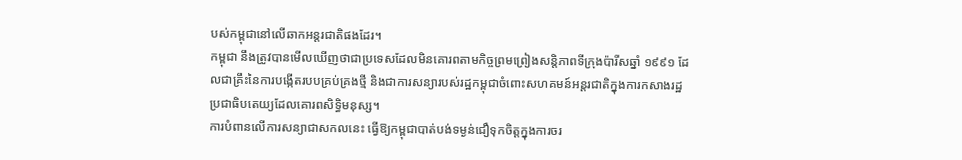បស់កម្ពុជានៅលើឆាកអន្តរជាតិផងដែរ។
កម្ពុជា នឹងត្រូវបានមើលឃើញថាជាប្រទេសដែលមិនគោរពតាមកិច្ចព្រមព្រៀងសន្តិភាពទីក្រុងប៉ារីសឆ្នាំ ១៩៩១ ដែលជាគ្រឹះនៃការបង្កើតរបបគ្រប់គ្រងថ្មី និងជាការសន្យារបស់រដ្ឋកម្ពុជាចំពោះសហគមន៍អន្តរជាតិក្នុងការកសាងរដ្ឋប្រជាធិបតេយ្យដែលគោរពសិទ្ធិមនុស្ស។
ការបំពានលើការសន្យាជាសកលនេះ ធ្វើឱ្យកម្ពុជាបាត់បង់ទម្ងន់ជឿទុកចិត្តក្នុងការចរ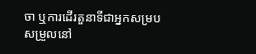ចា ឬការដើរតួនាទីជាអ្នកសម្របសម្រួលនៅ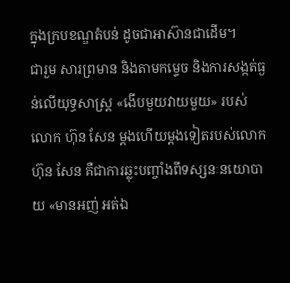ក្នុងក្របខណ្ឌតំបន់ ដូចជាអាស៊ានជាដើម។
ជារួម សារព្រមាន និងតាមកម្ទេច និងការសង្កត់ធ្ងន់លើយុទ្ធសាស្ត្រ «ងើបមួយវាយមួយ» របស់លោក ហ៊ុន សែន ម្តងហើយម្តងទៀតរបស់លោក ហ៊ុន សែន គឺជាការឆ្លុះបញ្ចាំងពីទស្សនៈនយោបាយ «មានអញ់ អត់ឯ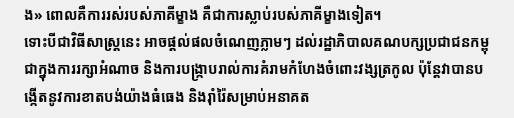ង» ពោលគឺការរស់របស់ភាគីម្ខាង គឺជាការស្លាប់របស់ភាគីម្ខាងទៀត។
ទោះបីជាវិធីសាស្ត្រនេះ អាចផ្តល់ផលចំណេញភ្លាមៗ ដល់រដ្ឋាភិបាលគណបក្សប្រជាជនកម្ពុជាក្នុងការរក្សាអំណាច និងការបង្ក្រាបរាល់ការគំរាមកំហែងចំពោះវង្សត្រកូល ប៉ុន្តែវាបានបង្កើតនូវការខាតបង់យ៉ាងធំធេង និងរ៉ាំរ៉ៃសម្រាប់អនាគត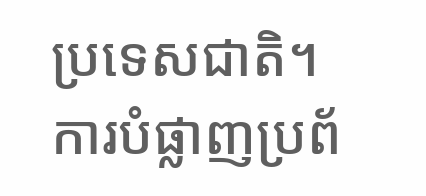ប្រទេសជាតិ។
ការបំផ្លាញប្រព័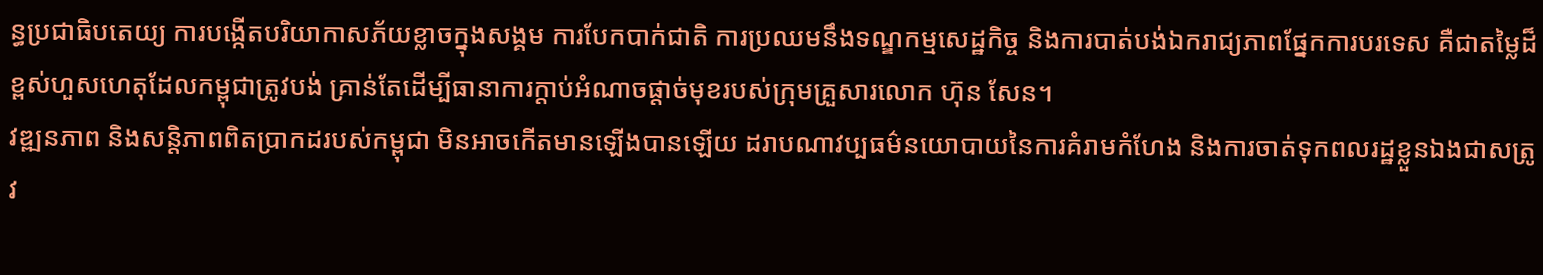ន្ធប្រជាធិបតេយ្យ ការបង្កើតបរិយាកាសភ័យខ្លាចក្នុងសង្គម ការបែកបាក់ជាតិ ការប្រឈមនឹងទណ្ឌកម្មសេដ្ឋកិច្ច និងការបាត់បង់ឯករាជ្យភាពផ្នែកការបរទេស គឺជាតម្លៃដ៏ខ្ពស់ហួសហេតុដែលកម្ពុជាត្រូវបង់ គ្រាន់តែដើម្បីធានាការក្តាប់អំណាចផ្តាច់មុខរបស់ក្រុមគ្រួសារលោក ហ៊ុន សែន។
វឌ្ឍនភាព និងសន្តិភាពពិតប្រាកដរបស់កម្ពុជា មិនអាចកើតមានឡើងបានឡើយ ដរាបណាវប្បធម៌នយោបាយនៃការគំរាមកំហែង និងការចាត់ទុកពលរដ្ឋខ្លួនឯងជាសត្រូវ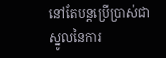នៅតែបន្តប្រើប្រាស់ជាស្នូលនៃការ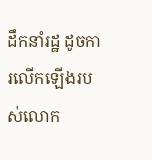ដឹកនាំរដ្ឋ ដូចការលើកឡើងរបស់លោក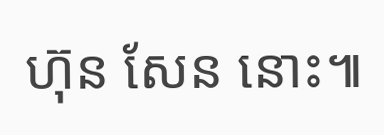ហ៊ុន សែន នោះ៕